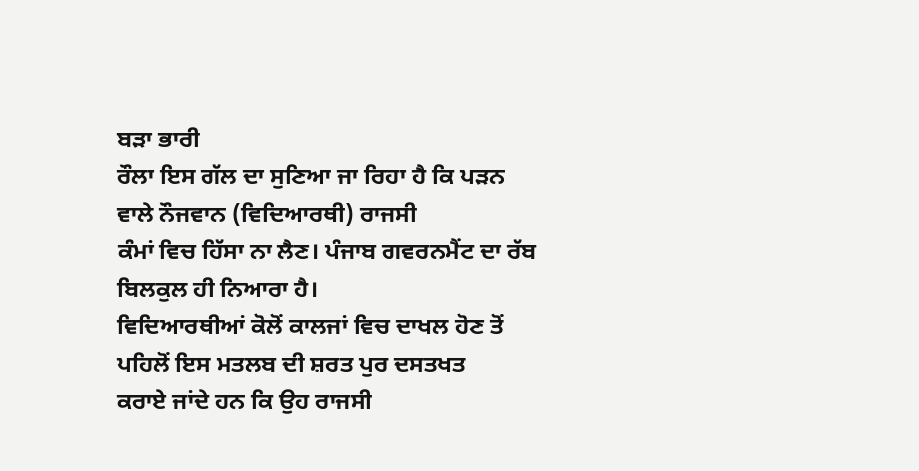ਬੜਾ ਭਾਰੀ
ਰੌਲਾ ਇਸ ਗੱਲ ਦਾ ਸੁਣਿਆ ਜਾ ਰਿਹਾ ਹੈ ਕਿ ਪੜਨ ਵਾਲੇ ਨੌਜਵਾਨ (ਵਿਦਿਆਰਥੀ) ਰਾਜਸੀ
ਕੰਮਾਂ ਵਿਚ ਹਿੱਸਾ ਨਾ ਲੈਣ। ਪੰਜਾਬ ਗਵਰਨਮੈਂਟ ਦਾ ਰੱਬ ਬਿਲਕੁਲ ਹੀ ਨਿਆਰਾ ਹੈ।
ਵਿਦਿਆਰਥੀਆਂ ਕੋਲੋਂ ਕਾਲਜਾਂ ਵਿਚ ਦਾਖਲ ਹੋਣ ਤੋਂ ਪਹਿਲੋਂ ਇਸ ਮਤਲਬ ਦੀ ਸ਼ਰਤ ਪੁਰ ਦਸਤਖਤ
ਕਰਾਏ ਜਾਂਦੇ ਹਨ ਕਿ ਉਹ ਰਾਜਸੀ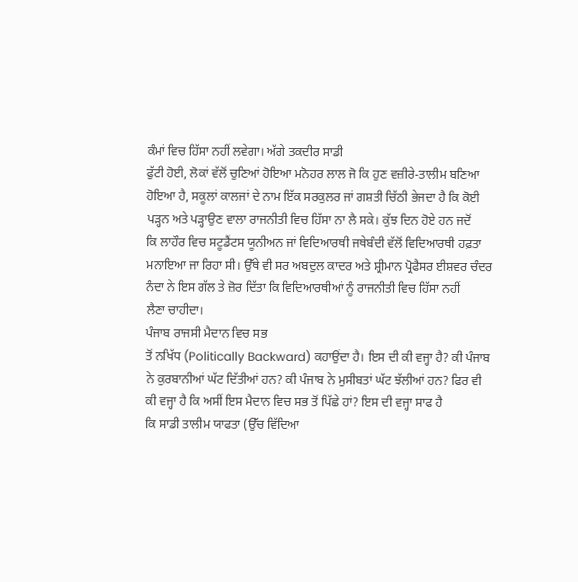ਕੰਮਾਂ ਵਿਚ ਹਿੱਸਾ ਨਹੀਂ ਲਵੇਗਾ। ਅੱਗੇ ਤਕਦੀਰ ਸਾਡੀ
ਫੁੱਟੀ ਹੋਈ, ਲੋਕਾਂ ਵੱਲੋਂ ਚੁਣਿਆਂ ਹੋਇਆ ਮਨੋਹਰ ਲਾਲ ਜੋ ਕਿ ਹੁਣ ਵਜ਼ੀਰੇ-ਤਾਲੀਮ ਬਣਿਆ
ਹੋਇਆ ਹੈ, ਸਕੂਲਾਂ ਕਾਲਜਾਂ ਦੇ ਨਾਮ ਇੱਕ ਸਰਕੁਲਰ ਜਾਂ ਗਸ਼ਤੀ ਚਿੱਠੀ ਭੇਜਦਾ ਹੈ ਕਿ ਕੋਈ
ਪੜ੍ਹਨ ਅਤੇ ਪੜ੍ਹਾਉਣ ਵਾਲਾ ਰਾਜਨੀਤੀ ਵਿਚ ਹਿੱਸਾ ਨਾ ਲੈ ਸਕੇ। ਕੁੱਝ ਦਿਨ ਹੋਏ ਹਨ ਜਦੋਂ
ਕਿ ਲਾਹੌਰ ਵਿਚ ਸਟੂਡੈਂਟਸ ਯੂਨੀਅਨ ਜਾਂ ਵਿਦਿਆਰਥੀ ਜਥੇਬੰਦੀ ਵੱਲੋਂ ਵਿਦਿਆਰਥੀ ਹਫ਼ਤਾ
ਮਨਾਇਆ ਜਾ ਰਿਹਾ ਸੀ। ਉੱਥੇ ਵੀ ਸਰ ਅਬਦੁਲ ਕਾਦਰ ਅਤੇ ਸ਼੍ਰੀਮਾਨ ਪ੍ਰੋਫੈਸਰ ਈਸ਼ਵਰ ਚੰਦਰ
ਨੰਦਾ ਨੇ ਇਸ ਗੱਲ ਤੇ ਜ਼ੋਰ ਦਿੱਤਾ ਕਿ ਵਿਦਿਆਰਥੀਆਂ ਨੂੰ ਰਾਜਨੀਤੀ ਵਿਚ ਹਿੱਸਾ ਨਹੀਂ
ਲੈਣਾ ਚਾਹੀਦਾ।
ਪੰਜਾਬ ਰਾਜਸੀ ਮੈਦਾਨ ਵਿਚ ਸਭ
ਤੋਂ ਨਖਿੱਧ (Politically Backward) ਕਹਾਉਂਦਾ ਹੈ। ਇਸ ਦੀ ਕੀ ਵਜ੍ਹਾ ਹੈ? ਕੀ ਪੰਜਾਬ
ਨੇ ਕੁਰਬਾਨੀਆਂ ਘੱਟ ਦਿੱਤੀਆਂ ਹਨ? ਕੀ ਪੰਜਾਬ ਨੇ ਮੁਸੀਬਤਾਂ ਘੱਟ ਝੱਲੀਆਂ ਹਨ? ਫਿਰ ਵੀ
ਕੀ ਵਜ੍ਹਾ ਹੈ ਕਿ ਅਸੀਂ ਇਸ ਮੈਦਾਨ ਵਿਚ ਸਭ ਤੋਂ ਪਿੱਛੇ ਹਾਂ? ਇਸ ਦੀ ਵਜ੍ਹਾ ਸਾਫ ਹੈ
ਕਿ ਸਾਡੀ ਤਾਲੀਮ ਯਾਫਤਾ (ਉੱਚ ਵਿੱਦਿਆ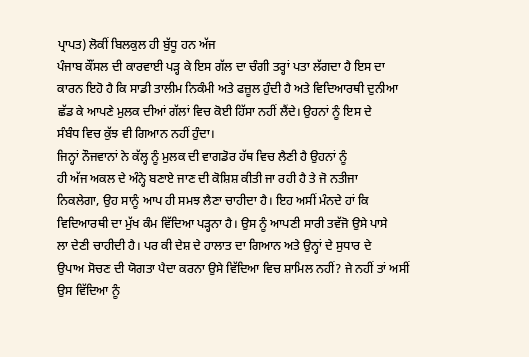ਪ੍ਰਾਪਤ) ਲੋਕੀਂ ਬਿਲਕੁਲ ਹੀ ਬੁੱਧੂ ਹਨ ਅੱਜ
ਪੰਜਾਬ ਕੌਂਸਲ ਦੀ ਕਾਰਵਾਈ ਪੜ੍ਹ ਕੇ ਇਸ ਗੱਲ ਦਾ ਚੰਗੀ ਤਰ੍ਹਾਂ ਪਤਾ ਲੱਗਦਾ ਹੈ ਇਸ ਦਾ
ਕਾਰਨ ਇਹੋ ਹੈ ਕਿ ਸਾਡੀ ਤਾਲੀਮ ਨਿਕੰਮੀ ਅਤੇ ਫਜ਼ੂਲ ਹੁੰਦੀ ਹੈ ਅਤੇ ਵਿਦਿਆਰਥੀ ਦੁਨੀਆ
ਛੱਡ ਕੇ ਆਪਣੇ ਮੁਲਕ ਦੀਆਂ ਗੱਲਾਂ ਵਿਚ ਕੋਈ ਹਿੱਸਾ ਨਹੀਂ ਲੈਂਦੇ। ਉਹਨਾਂ ਨੂੰ ਇਸ ਦੇ
ਸੰਬੰਧ ਵਿਚ ਕੁੱਝ ਵੀ ਗਿਆਨ ਨਹੀਂ ਹੁੰਦਾ।
ਜਿਨ੍ਹਾਂ ਨੌਜਵਾਨਾਂ ਨੇ ਕੱਲ੍ਹ ਨੂੰ ਮੁਲਕ ਦੀ ਵਾਗਡੋਰ ਹੱਥ ਵਿਚ ਲੈਣੀ ਹੈ ਉਹਨਾਂ ਨੂੰ
ਹੀ ਅੱਜ ਅਕਲ ਦੇ ਅੰਨ੍ਹੇ ਬਣਾਏ ਜਾਣ ਦੀ ਕੋਸ਼ਿਸ਼ ਕੀਤੀ ਜਾ ਰਹੀ ਹੈ ਤੇ ਜੋ ਨਤੀਜਾ
ਨਿਕਲੇਗਾ, ਉਹ ਸਾਨੂੰ ਆਪ ਹੀ ਸਮਝ ਲੈਣਾ ਚਾਹੀਦਾ ਹੈ। ਇਹ ਅਸੀਂ ਮੰਨਦੇ ਹਾਂ ਕਿ
ਵਿਦਿਆਰਥੀ ਦਾ ਮੁੱਖ ਕੰਮ ਵਿੱਦਿਆ ਪੜ੍ਹਨਾ ਹੈ। ਉਸ ਨੂੰ ਆਪਣੀ ਸਾਰੀ ਤਵੱਜੋ ਉਸੇ ਪਾਸੇ
ਲਾ ਦੇਣੀ ਚਾਹੀਦੀ ਹੈ। ਪਰ ਕੀ ਦੇਸ਼ ਦੇ ਹਾਲਾਤ ਦਾ ਗਿਆਨ ਅਤੇ ਉਨ੍ਹਾਂ ਦੇ ਸੁਧਾਰ ਦੇ
ਉਪਾਅ ਸੋਚਣ ਦੀ ਯੋਗਤਾ ਪੈਦਾ ਕਰਨਾ ਉਸੇ ਵਿੱਦਿਆ ਵਿਚ ਸ਼ਾਮਿਲ ਨਹੀਂ? ਜੇ ਨਹੀਂ ਤਾਂ ਅਸੀਂ
ਉਸ ਵਿੱਦਿਆ ਨੂੰ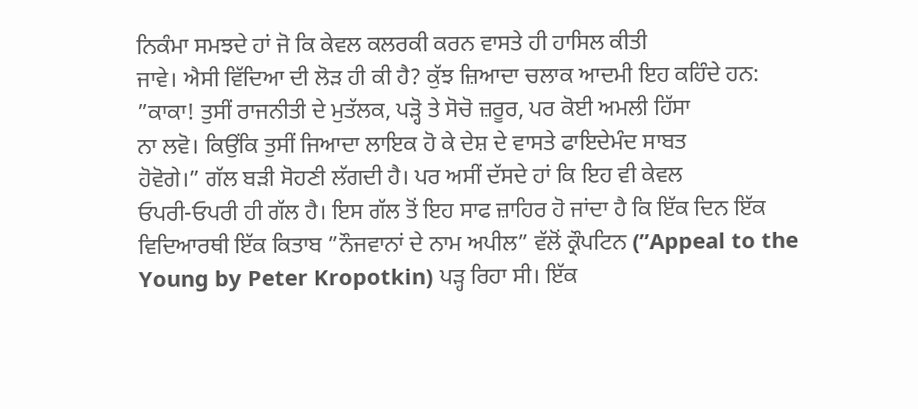ਨਿਕੰਮਾ ਸਮਝਦੇ ਹਾਂ ਜੋ ਕਿ ਕੇਵਲ ਕਲਰਕੀ ਕਰਨ ਵਾਸਤੇ ਹੀ ਹਾਸਿਲ ਕੀਤੀ
ਜਾਵੇ। ਐਸੀ ਵਿੱਦਿਆ ਦੀ ਲੋੜ ਹੀ ਕੀ ਹੈ? ਕੁੱਝ ਜ਼ਿਆਦਾ ਚਲਾਕ ਆਦਮੀ ਇਹ ਕਹਿੰਦੇ ਹਨ:
”ਕਾਕਾ! ਤੁਸੀਂ ਰਾਜਨੀਤੀ ਦੇ ਮੁਤੱਲਕ, ਪੜ੍ਹੋ ਤੇ ਸੋਚੋ ਜ਼ਰੂਰ, ਪਰ ਕੋਈ ਅਮਲੀ ਹਿੱਸਾ
ਨਾ ਲਵੋ। ਕਿਉਂਕਿ ਤੁਸੀਂ ਜਿਆਦਾ ਲਾਇਕ ਹੋ ਕੇ ਦੇਸ਼ ਦੇ ਵਾਸਤੇ ਫਾਇਦੇਮੰਦ ਸਾਬਤ
ਹੋਵੋਗੇ।” ਗੱਲ ਬੜੀ ਸੋਹਣੀ ਲੱਗਦੀ ਹੈ। ਪਰ ਅਸੀਂ ਦੱਸਦੇ ਹਾਂ ਕਿ ਇਹ ਵੀ ਕੇਵਲ
ਓਪਰੀ-ਓਪਰੀ ਹੀ ਗੱਲ ਹੈ। ਇਸ ਗੱਲ ਤੋਂ ਇਹ ਸਾਫ ਜ਼ਾਹਿਰ ਹੋ ਜਾਂਦਾ ਹੈ ਕਿ ਇੱਕ ਦਿਨ ਇੱਕ
ਵਿਦਿਆਰਥੀ ਇੱਕ ਕਿਤਾਬ ”ਨੌਜਵਾਨਾਂ ਦੇ ਨਾਮ ਅਪੀਲ” ਵੱਲੋਂ ਕ੍ਰੌਪਟਿਨ (”Appeal to the
Young by Peter Kropotkin) ਪੜ੍ਹ ਰਿਹਾ ਸੀ। ਇੱਕ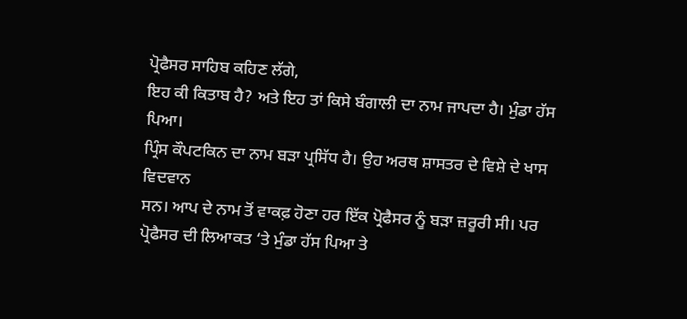ਪ੍ਰੋਫੈਸਰ ਸਾਹਿਬ ਕਹਿਣ ਲੱਗੇ,
ਇਹ ਕੀ ਕਿਤਾਬ ਹੈ? ਅਤੇ ਇਹ ਤਾਂ ਕਿਸੇ ਬੰਗਾਲੀ ਦਾ ਨਾਮ ਜਾਪਦਾ ਹੈ। ਮੁੰਡਾ ਹੱਸ ਪਿਆ।
ਪ੍ਰਿੰਸ ਕੌਪਟਕਿਨ ਦਾ ਨਾਮ ਬੜਾ ਪ੍ਰਸਿੱਧ ਹੈ। ਉਹ ਅਰਥ ਸ਼ਾਸਤਰ ਦੇ ਵਿਸ਼ੇ ਦੇ ਖਾਸ ਵਿਦਵਾਨ
ਸਨ। ਆਪ ਦੇ ਨਾਮ ਤੋਂ ਵਾਕਫ਼ ਹੋਣਾ ਹਰ ਇੱਕ ਪ੍ਰੋਫੈਸਰ ਨੂੰ ਬੜਾ ਜ਼ਰੂਰੀ ਸੀ। ਪਰ
ਪ੍ਰੋਫੈਸਰ ਦੀ ਲਿਆਕਤ ‘ਤੇ ਮੁੰਡਾ ਹੱਸ ਪਿਆ ਤੇ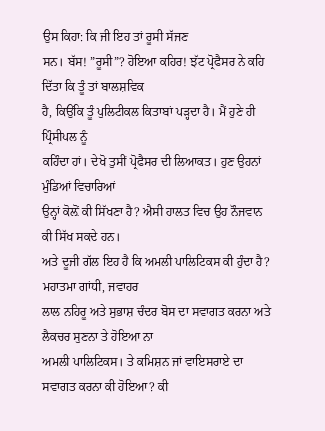ਉਸ ਕਿਹਾ: ਕਿ ਜੀ ਇਹ ਤਾਂ ਰੂਸੀ ਸੱਜਣ
ਸਨ। ਬੱਸ! ”ਰੂਸੀ”? ਹੋਇਆ ਕਹਿਰ! ਝੱਟ ਪ੍ਰੋਫੈਸਰ ਨੇ ਕਹਿ ਦਿੱਤਾ ਕਿ ਤੂੰ ਤਾਂ ਬਾਲਸ਼ਵਿਕ
ਹੈ, ਕਿਉਂਕਿ ਤੂੰ ਪੁਲਿਟੀਕਲ ਕਿਤਾਬਾਂ ਪੜ੍ਹਦਾ ਹੈ। ਮੈਂ ਹੁਣੇ ਹੀ ਪ੍ਰਿੰਸੀਪਲ ਨੂੰ
ਕਹਿੰਦਾ ਹਾਂ। ਦੇਖੋ ਤੁਸੀਂ ਪ੍ਰੋਫੈਸਰ ਦੀ ਲਿਆਕਤ। ਹੁਣ ਉਹਨਾਂ ਮੁੰਡਿਆਂ ਵਿਚਾਰਿਆਂ
ਉਨ੍ਹਾਂ ਕੋਲ਼ੋਂ ਕੀ ਸਿੱਖਣਾ ਹੈ? ਐਸੀ ਹਾਲਤ ਵਿਚ ਉਹ ਨੌਜਵਾਨ ਕੀ ਸਿੱਖ ਸਕਦੇ ਹਨ।
ਅਤੇ ਦੂਜੀ ਗੱਲ ਇਹ ਹੈ ਕਿ ਅਮਲੀ ਪਾਲਿਟਿਕਸ ਕੀ ਹੁੰਦਾ ਹੈ? ਮਹਾਤਮਾ ਗਾਂਧੀ, ਜਵਾਹਰ
ਲਾਲ ਨਹਿਰੂ ਅਤੇ ਸੁਭਾਸ਼ ਚੰਦਰ ਬੋਸ ਦਾ ਸਵਾਗਤ ਕਰਨਾ ਅਤੇ ਲੈਕਚਰ ਸੁਣਨਾ ਤੇ ਹੋਇਆ ਨਾ
ਅਮਲੀ ਪਾਲਿਟਿਕਸ। ਤੇ ਕਮਿਸ਼ਨ ਜਾਂ ਵਾਇਸਰਾਏ ਦਾ ਸਵਾਗਤ ਕਰਨਾ ਕੀ ਹੋਇਆ? ਕੀ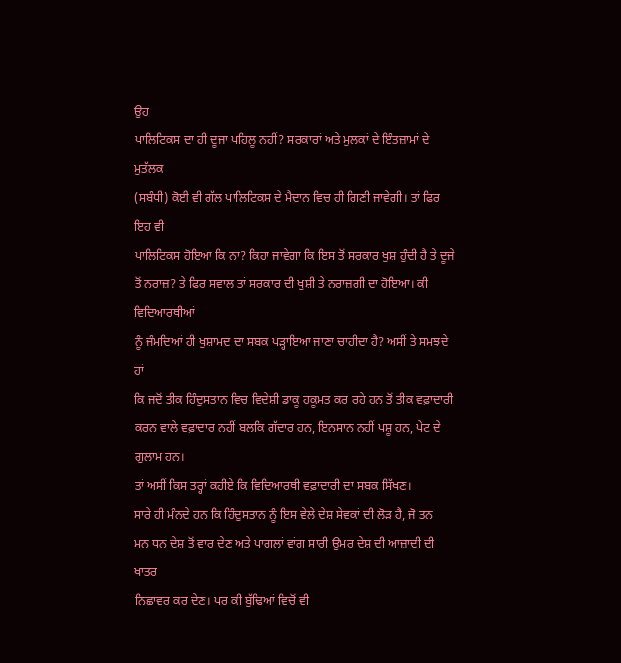ਉਹ
ਪਾਲਿਟਿਕਸ ਦਾ ਹੀ ਦੂਜਾ ਪਹਿਲੂ ਨਹੀਂ? ਸਰਕਾਰਾਂ ਅਤੇ ਮੁਲਕਾਂ ਦੇ ਇੰਤਜ਼ਾਮਾਂ ਦੇ ਮੁਤੱਲਕ
(ਸਬੰਧੀ) ਕੋਈ ਵੀ ਗੱਲ ਪਾਲਿਟਿਕਸ ਦੇ ਮੈਦਾਨ ਵਿਚ ਹੀ ਗਿਣੀ ਜਾਵੇਗੀ। ਤਾਂ ਫਿਰ ਇਹ ਵੀ
ਪਾਲਿਟਿਕਸ ਹੋਇਆ ਕਿ ਨਾ? ਕਿਹਾ ਜਾਵੇਗਾ ਕਿ ਇਸ ਤੋਂ ਸਰਕਾਰ ਖੁਸ਼ ਹੁੰਦੀ ਹੈ ਤੇ ਦੂਜੇ
ਤੋਂ ਨਰਾਜ਼? ਤੇ ਫਿਰ ਸਵਾਲ ਤਾਂ ਸਰਕਾਰ ਦੀ ਖੁਸ਼ੀ ਤੇ ਨਰਾਜ਼ਗੀ ਦਾ ਹੋਇਆ। ਕੀ ਵਿਦਿਆਰਥੀਆਂ
ਨੂੰ ਜੰਮਦਿਆਂ ਹੀ ਖੁਸ਼ਾਮਦ ਦਾ ਸਬਕ ਪੜ੍ਹਾਇਆ ਜਾਣਾ ਚਾਹੀਦਾ ਹੈ? ਅਸੀਂ ਤੇ ਸਮਝਦੇ ਹਾਂ
ਕਿ ਜਦੋਂ ਤੀਕ ਹਿੰਦੁਸਤਾਨ ਵਿਚ ਵਿਦੇਸ਼ੀ ਡਾਕੂ ਹਕੂਮਤ ਕਰ ਰਹੇ ਹਨ ਤੋਂ ਤੀਕ ਵਫ਼ਾਦਾਰੀ
ਕਰਨ ਵਾਲੇ ਵਫ਼ਾਦਾਰ ਨਹੀਂ ਬਲਕਿ ਗੱਦਾਰ ਹਨ, ਇਨਸਾਨ ਨਹੀਂ ਪਸ਼ੂ ਹਨ, ਪੇਟ ਦੇ ਗੁਲਾਮ ਹਨ।
ਤਾਂ ਅਸੀਂ ਕਿਸ ਤਰ੍ਹਾਂ ਕਹੀਏ ਕਿ ਵਿਦਿਆਰਥੀ ਵਫ਼ਾਦਾਰੀ ਦਾ ਸਬਕ ਸਿੱਖਣ।
ਸਾਰੇ ਹੀ ਮੰਨਦੇ ਹਨ ਕਿ ਹਿੰਦੁਸਤਾਨ ਨੂੰ ਇਸ ਵੇਲੇ ਦੇਸ਼ ਸੇਵਕਾਂ ਦੀ ਲੋੜ ਹੈ, ਜੋ ਤਨ
ਮਨ ਧਨ ਦੇਸ਼ ਤੋਂ ਵਾਰ ਦੇਣ ਅਤੇ ਪਾਗਲਾਂ ਵਾਂਗ ਸਾਰੀ ਉਮਰ ਦੇਸ਼ ਦੀ ਆਜ਼ਾਦੀ ਦੀ ਖਾਤਰ
ਨਿਛਾਵਰ ਕਰ ਦੇਣ। ਪਰ ਕੀ ਬੁੱਢਿਆਂ ਵਿਚੋਂ ਵੀ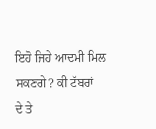ਇਹੋ ਜਿਹੇ ਆਦਮੀ ਮਿਲ ਸਕਣਗੇ? ਕੀ ਟੱਬਰਾਂ
ਦੇ ਤੇ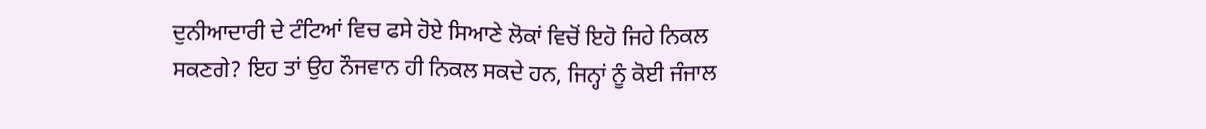ਦੁਨੀਆਦਾਰੀ ਦੇ ਟੰਟਿਆਂ ਵਿਚ ਫਸੇ ਹੋਏ ਸਿਆਣੇ ਲੋਕਾਂ ਵਿਚੋਂ ਇਹੋ ਜਿਹੇ ਨਿਕਲ
ਸਕਣਗੇ? ਇਹ ਤਾਂ ਉਹ ਨੌਜਵਾਨ ਹੀ ਨਿਕਲ ਸਕਦੇ ਹਨ, ਜਿਨ੍ਹਾਂ ਨੂੰ ਕੋਈ ਜੰਜਾਲ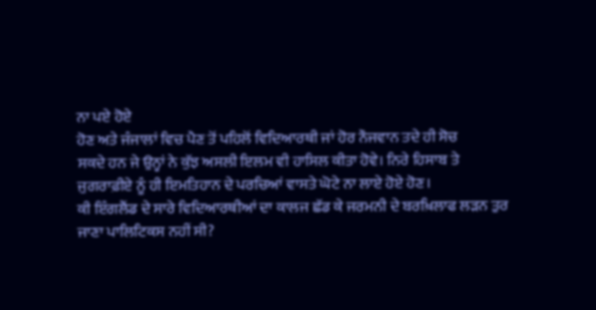ਨਾ ਪਏ ਹੋਏ
ਹੋਣ ਅਤੇ ਜੰਜਾਲਾਂ ਵਿਚ ਪੈਣ ਤੋਂ ਪਹਿਲੋਂ ਵਿਦਿਆਰਥੀ ਜਾਂ ਹੋਰ ਨੌਜਵਾਨ ਤਦੇ ਹੀ ਸੋਚ
ਸਕਦੇ ਹਨ ਜੇ ਉਨ੍ਹਾਂ ਨੇ ਕੁੱਝ ਅਸਲੀ ਇਲਮ ਵੀ ਹਾਸਿਲ ਕੀਤਾ ਹੋਵੇ। ਨਿਰੇ ਹਿਸਾਬ ਤੇ
ਜੁਗਰਾਫ਼ੀਏ ਨੂੰ ਹੀ ਇਮਤਿਹਾਨ ਦੇ ਪਰਚਿਆਂ ਵਾਸਤੇ ਘੋਟੇ ਨਾ ਲਾਏ ਹੋਏ ਹੋਣ।
ਕੀ ਇੰਗਲੈਂਡ ਦੇ ਸਾਰੇ ਵਿਦਿਆਰਥੀਆਂ ਦਾ ਕਾਲਜ ਛੱਡ ਕੇ ਜਰਮਨੀ ਦੇ ਬਰਖ਼ਿਲਾਫ ਲੜਨ ਤੁਰ
ਜਾਣਾ ਪਾਲਿਟਿਕਸ ਨਹੀਂ ਸੀ?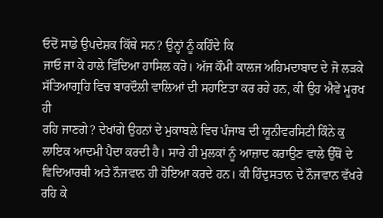ਓਦੋਂ ਸਾਡੇ ਉਪਦੇਸ਼ਕ ਕਿੱਥੇ ਸਨ? ਉਨ੍ਹਾਂ ਨੂੰ ਕਹਿੰਦੇ ਕਿ
ਜਾਓ ਜਾ ਕੇ ਹਾਲੇ ਵਿੱਦਿਆ ਹਾਸਿਲ ਕਰੋ। ਅੱਜ ਕੌਮੀ ਕਾਲਜ ਅਹਿਮਦਾਬਾਦ ਦੇ ਜੋ ਲੜਕੇ
ਸੱਤਿਆਗ੍ਰਹਿ ਵਿਚ ਬਾਰਦੌਲੀ ਵਾਲਿਆਂ ਦੀ ਸਹਾਇਤਾ ਕਰ ਰਹੇ ਹਨ, ਕੀ ਉਹ ਐਵੇਂ ਮੂਰਖ ਹੀ
ਰਹਿ ਜਾਣਗੇ? ਦੇਖਾਂਗੇ ਉਹਨਾਂ ਦੇ ਮੁਕਾਬਲੇ ਵਿਚ ਪੰਜਾਬ ਦੀ ਯੂਨੀਵਰਸਿਟੀ ਕਿੰਨੇ ਕੁ
ਲਾਇਕ ਆਦਮੀ ਪੈਦਾ ਕਰਦੀ ਹੈ। ਸਾਰੇ ਹੀ ਮੁਲਕਾਂ ਨੂੰ ਆਜ਼ਾਦ ਕਰਾਉਣ ਵਾਲੇ ਉੱਥੋਂ ਦੇ
ਵਿਦਿਆਰਥੀ ਅਤੇ ਨੌਜਵਾਨ ਹੀ ਹੋਇਆ ਕਰਦੇ ਹਨ। ਕੀ ਹਿੰਦੁਸਤਾਨ ਦੇ ਨੌਜਵਾਨ ਵੱਖਰੇ ਰਹਿ ਕੇ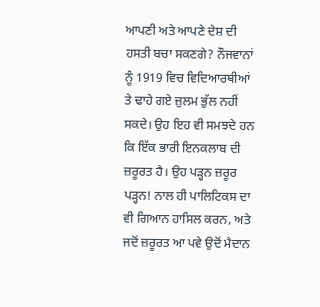ਆਪਣੀ ਅਤੇ ਆਪਣੇ ਦੇਸ਼ ਦੀ ਹਸਤੀ ਬਚਾ ਸਕਣਗੇ? ਨੌਜਵਾਨਾਂ ਨੂੰ 1919 ਵਿਚ ਵਿਦਿਆਰਥੀਆਂ
ਤੇ ਢਾਹੇ ਗਏ ਜ਼ੁਲਮ ਭੁੱਲ ਨਹੀਂ ਸਕਦੇ। ਉਹ ਇਹ ਵੀ ਸਮਝਦੇ ਹਨ ਕਿ ਇੱਕ ਭਾਰੀ ਇਨਕਲਾਬ ਦੀ
ਜ਼ਰੂਰਤ ਹੈ। ਉਹ ਪੜ੍ਹਨ ਜ਼ਰੂਰ ਪੜ੍ਹਨ! ਨਾਲ ਹੀ ਪਾਲਿਟਿਕਸ ਦਾ ਵੀ ਗਿਆਨ ਹਾਸਿਲ ਕਰਨ, ਅਤੇ
ਜਦੋਂ ਜ਼ਰੂਰਤ ਆ ਪਵੇ ਉਦੋਂ ਮੈਦਾਨ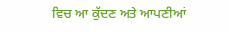ਵਿਚ ਆ ਕੁੱਦਣ ਅਤੇ ਆਪਣੀਆਂ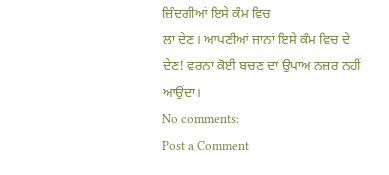ਜ਼ਿੰਦਗੀਆਂ ਇਸੇ ਕੰਮ ਵਿਚ
ਲਾ ਦੇਣ। ਆਪਣੀਆਂ ਜਾਨਾਂ ਇਸੇ ਕੰਮ ਵਿਚ ਦੇ ਦੇਣ! ਵਰਨਾ ਕੋਈ ਬਚਣ ਦਾ ਉਪਾਅ ਨਜ਼ਰ ਨਹੀਂ
ਆਉਂਦਾ।
No comments:
Post a Comment